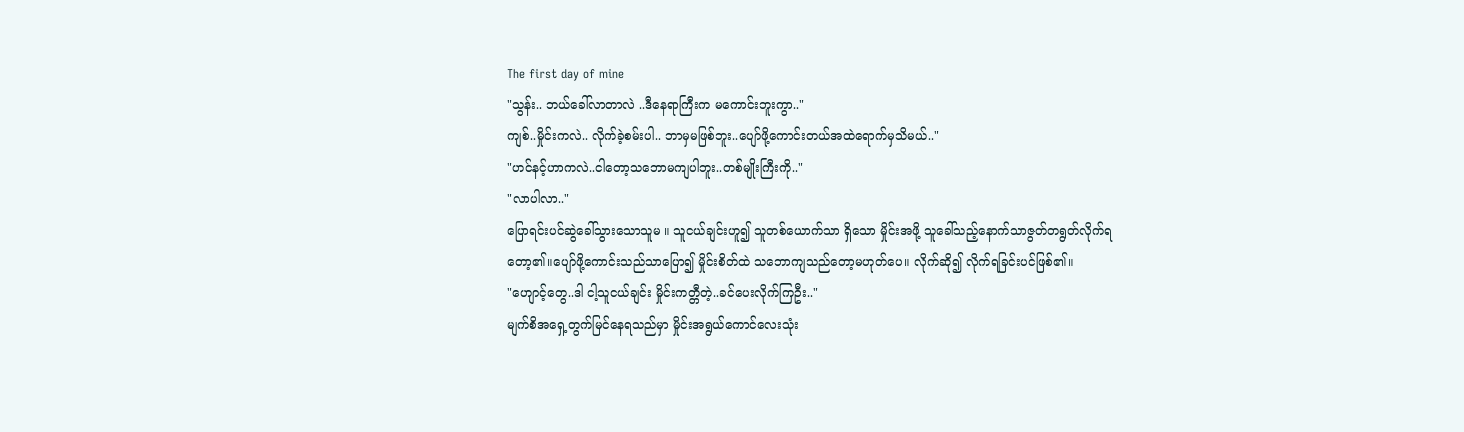The first day of mine
"သွန်း.. ဘယ်ခေါ်လာတာလဲ ..ဒီနေရာကြီးက မကောင်းဘူးကွာ.."
ကျစ်..မှိုင်းကလဲ.. လိုက်ခဲ့စမ်းပါ.. ဘာမှမဖြစ်ဘူး..ပျော်ဖို့ကောင်းတယ်အထဲရောက်မှသိမယ်.."
"ဟင်နင့်ဟာကလဲ..ငါတော့သဘောမကျပါဘူး..တစ်မျိုးကြီးကို.."
"လာပါလာ.."
ပြောရင်းပင်ဆွဲခေါ်သွားသောသူမ ။ သူငယ်ချင်းဟူ၍ သူတစ်ယောက်သာ ရှိသော မှိုင်းအဖို့ သူခေါ်သည့်နောက်သာဇွတ်တရွတ်လိုက်ရတော့၏။ပျော်ဖို့ကောင်းသည်သာပြော၍ မှိုင်းစိတ်ထဲ သဘောကျသည်တော့မဟုတ်ပေ။ လိုက်ဆို၍ လိုက်ရခြင်းပင်ဖြစ်၏။
"ဟျောင့်တွေ..ဒါ ငါ့သူငယ်ချင်း မှိုင်းကတ္တီတဲ့..ခင်ပေးလိုက်ကြဦး.."
မျက်စိအရှေ့တွက်မြင်နေရသည်မှာ မှိုင်းအရွယ်ကောင်လေးသုံး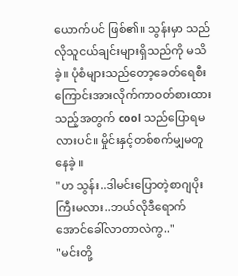ယောက်ပင် ဖြစ်၏။ သွန်းမှာ သည်လိုသူငယ်ချင်းများရှိသည်ကို မသိခဲ့။ ပုံစံများသည်တော့ခေတ်ရေစီးကြောင်းအားလိုက်ကာဝတ်စားထားသည့်အတွက် cool သည်ပြောရမလားပင်။ မှိုင်းနှင့်တစ်စက်မျှမတူနေခဲ့ ။
"ဟ သွန်း..ဒါမင်းပြောတဲ့စာဂျပိုးကြီးမလား..ဘယ်လိုဒီရောက်အောင်ခေါ်လာတာလဲကွ.."
"မင်းတို့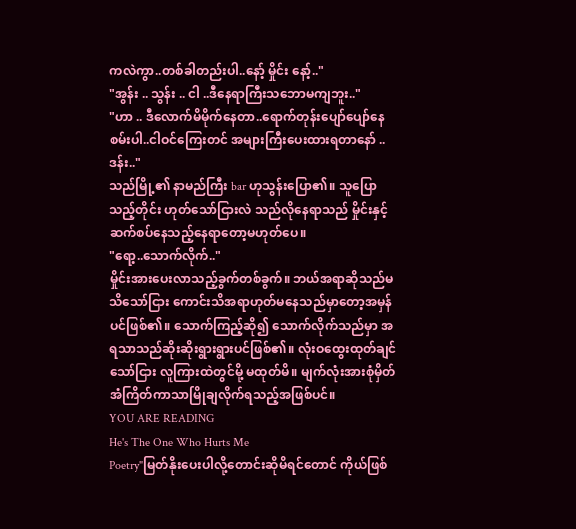ကလဲကွာ..တစ်ခါတည်းပါ..နော့် မှိုင်း နော့်.."
"အွန်း .. သွန်း .. ငါ ..ဒီနေရာကြီးသဘောမကျဘူး.."
"ဟာ .. ဒီလောက်မိမိုက်နေတာ..ရောက်တုန်းပျော်ပျော်နေစမ်းပါ..ငါဝင်ကြေးတင် အများကြီးပေးထားရတာနော် .. ဒန်း.."
သည်မြို့၏ နာမည်ကြီး bar ဟုသွန်းပြော၏။ သူပြောသည့်တိုင်း ဟုတ်သော်ငြားလဲ သည်လိုနေရာသည် မှိုင်းနှင့်ဆက်စပ်နေသည့်နေရာတော့မဟုတ်ပေ။
"ရော့..သောက်လိုက်.."
မှိုင်းအားပေးလာသည့်ခွက်တစ်ခွက်။ ဘယ်အရာဆိုသည်မသိသော်ငြား ကောင်းသိအရာဟုတ်မနေသည်မှာတော့အမှန်ပင်ဖြစ်၏။ သောက်ကြည့်ဆို၍ သောက်လိုက်သည်မှာ အရသာသည်ဆိုးဆိုးရွားရွားပင်ဖြစ်၏။ လုံးဝထွေးထုတ်ချင်သော်ငြား လူကြားထဲတွင်မို့ မထုတ်မိ။ မျက်လုံးအားစုံမှိတ် အံကြိတ်ကာသာမြိုချလိုက်ရသည့်အဖြစ်ပင်။
YOU ARE READING
He's The One Who Hurts Me
Poetry"မြတ်နိုးပေးပါလို့တောင်းဆိုမိရင်တောင် ကိုယ်ဖြစ်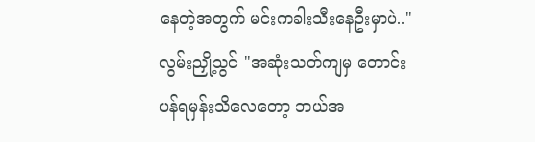နေတဲ့အတွက် မင်းကခါးသီးနေဦးမှာပဲ.." လွမ်းညှို့သွင် "အဆုံးသတ်ကျမှ တောင်းပန်ရမှန်းသိလေတော့ ဘယ်အ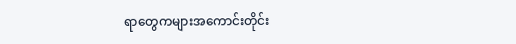ရာတွေကများအကောင်းတိုင်း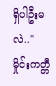ရှိပါဦးမလဲ.." မှိုင်းကတ္တီ